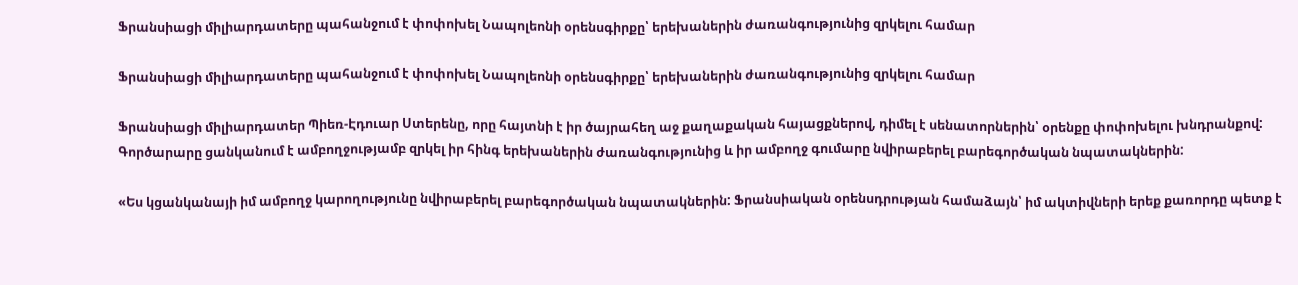Ֆրանսիացի միլիարդատերը պահանջում է փոփոխել Նապոլեոնի օրենսգիրքը՝ երեխաներին ժառանգությունից զրկելու համար

Ֆրանսիացի միլիարդատերը պահանջում է փոփոխել Նապոլեոնի օրենսգիրքը՝ երեխաներին ժառանգությունից զրկելու համար

Ֆրանսիացի միլիարդատեր Պիեռ-Էդուար Ստերենը, որը հայտնի է իր ծայրահեղ աջ քաղաքական հայացքներով, դիմել է սենատորներին՝ օրենքը փոփոխելու խնդրանքով: Գործարարը ցանկանում է ամբողջությամբ զրկել իր հինգ երեխաներին ժառանգությունից և իր ամբողջ գումարը նվիրաբերել բարեգործական նպատակներին:

«Ես կցանկանայի իմ ամբողջ կարողությունը նվիրաբերել բարեգործական նպատակներին: Ֆրանսիական օրենսդրության համաձայն՝ իմ ակտիվների երեք քառորդը պետք է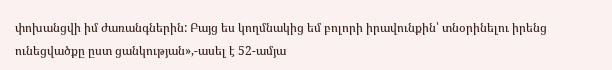փոխանցվի իմ ժառանգներին: Բայց ես կողմնակից եմ բոլորի իրավունքին՝ տնօրինելու իրենց ունեցվածքը ըստ ցանկության»,-ասել է 52-ամյա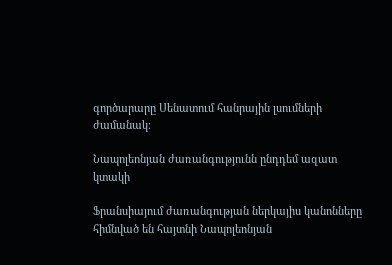գործարարը Սենատում հանրային լսումների ժամանակ։

Նապոլեոնյան ժառանգությունն ընդդեմ ազատ կտակի

Ֆրանսիայում ժառանգության ներկայիս կանոնները հիմնված են հայտնի Նապոլեոնյան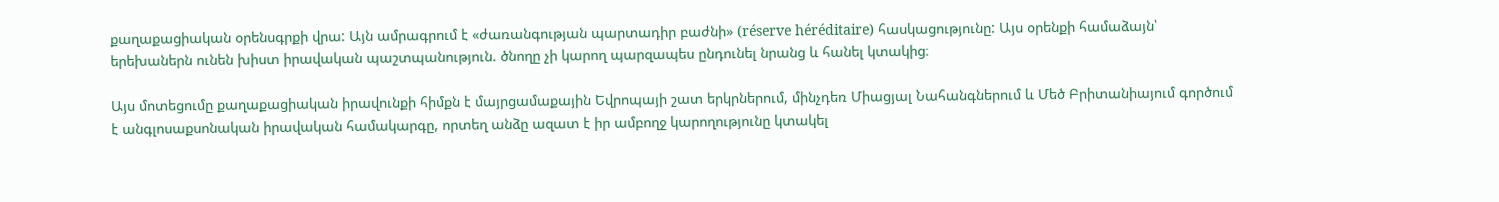քաղաքացիական օրենսգրքի վրա: Այն ամրագրում է «ժառանգության պարտադիր բաժնի» (réserve héréditaire) հասկացությունը: Այս օրենքի համաձայն՝ երեխաներն ունեն խիստ իրավական պաշտպանություն. ծնողը չի կարող պարզապես ընդունել նրանց և հանել կտակից։

Այս մոտեցումը քաղաքացիական իրավունքի հիմքն է մայրցամաքային Եվրոպայի շատ երկրներում, մինչդեռ Միացյալ Նահանգներում և Մեծ Բրիտանիայում գործում է անգլոսաքսոնական իրավական համակարգը, որտեղ անձը ազատ է իր ամբողջ կարողությունը կտակել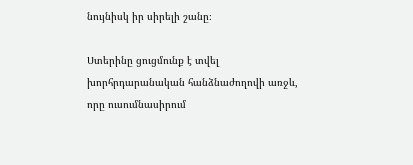նույնիսկ իր սիրելի շանը։

Ստերինը ցուցմունք է տվել խորհրդարանական հանձնաժողովի առջև, որը ուսումնասիրում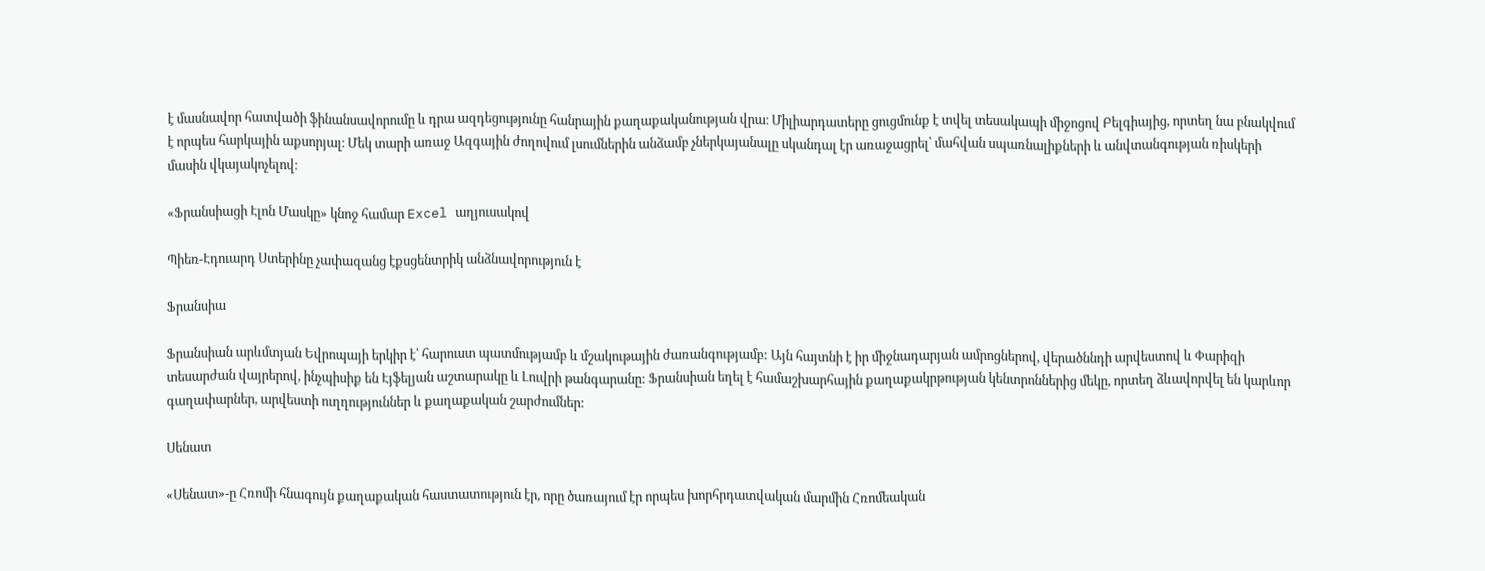է մասնավոր հատվածի ֆինանսավորումը և դրա ազդեցությունը հանրային քաղաքականության վրա։ Միլիարդատերը ցուցմունք է տվել տեսակապի միջոցով Բելգիայից, որտեղ նա բնակվում է որպես հարկային աքսորյալ։ Մեկ տարի առաջ Ազգային ժողովում լսումներին անձամբ չներկայանալը սկանդալ էր առաջացրել՝ մահվան սպառնալիքների և անվտանգության ռիսկերի մասին վկայակոչելով։

«Ֆրանսիացի Էլոն Մասկը» կնոջ համար Excel աղյուսակով

Պիեռ-Էդուարդ Ստերինը չափազանց էքսցենտրիկ անձնավորություն է

Ֆրանսիա

Ֆրանսիան արևմտյան Եվրոպայի երկիր է՝ հարուստ պատմությամբ և մշակութային ժառանգությամբ: Այն հայտնի է իր միջնադարյան ամրոցներով, վերածննդի արվեստով և Փարիզի տեսարժան վայրերով, ինչպիսիք են Էյֆելյան աշտարակը և Լուվրի թանգարանը: Ֆրանսիան եղել է համաշխարհային քաղաքակրթության կենտրոններից մեկը, որտեղ ձևավորվել են կարևոր գաղափարներ, արվեստի ուղղություններ և քաղաքական շարժումներ:

Սենատ

«Սենատ»-ը Հռոմի հնագույն քաղաքական հաստատություն էր, որը ծառայում էր որպես խորհրդատվական մարմին Հռոմեական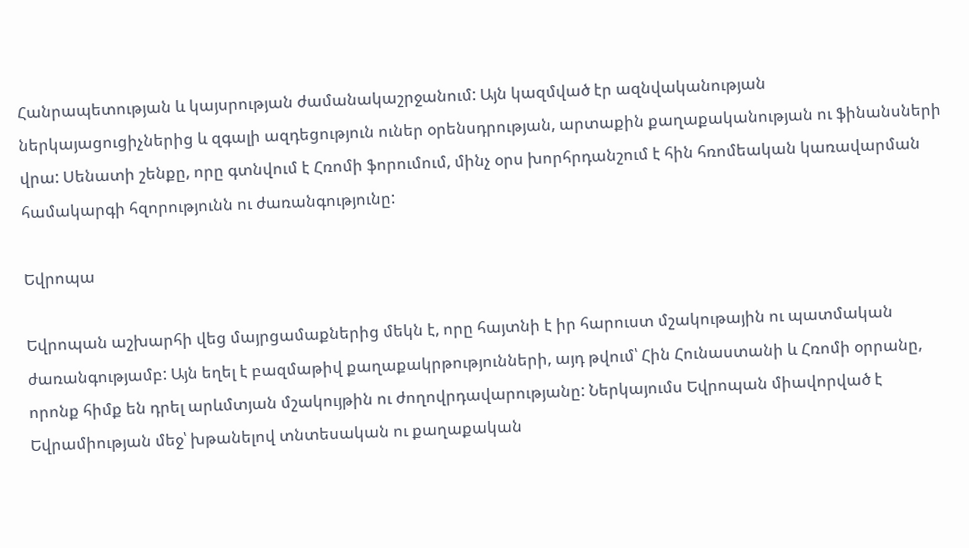Հանրապետության և կայսրության ժամանակաշրջանում: Այն կազմված էր ազնվականության ներկայացուցիչներից և զգալի ազդեցություն ուներ օրենսդրության, արտաքին քաղաքականության ու ֆինանսների վրա: Սենատի շենքը, որը գտնվում է Հռոմի ֆորումում, մինչ օրս խորհրդանշում է հին հռոմեական կառավարման համակարգի հզորությունն ու ժառանգությունը:

Եվրոպա

Եվրոպան աշխարհի վեց մայրցամաքներից մեկն է, որը հայտնի է իր հարուստ մշակութային ու պատմական ժառանգությամբ: Այն եղել է բազմաթիվ քաղաքակրթությունների, այդ թվում՝ Հին Հունաստանի և Հռոմի օրրանը, որոնք հիմք են դրել արևմտյան մշակույթին ու ժողովրդավարությանը: Ներկայումս Եվրոպան միավորված է Եվրամիության մեջ՝ խթանելով տնտեսական ու քաղաքական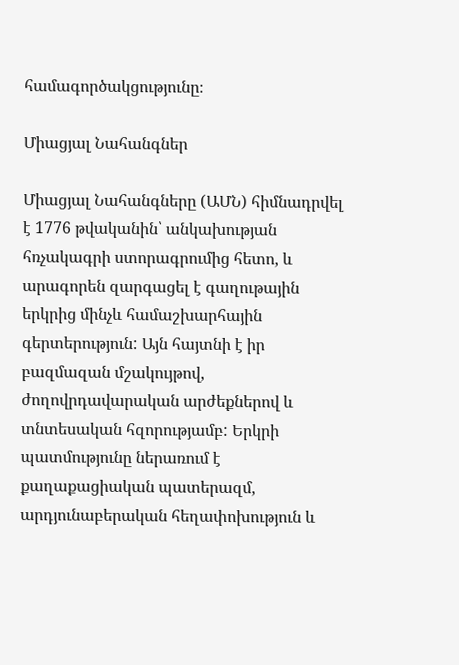համագործակցությունը։

Միացյալ Նահանգներ

Միացյալ Նահանգները (ԱՄՆ) հիմնադրվել է 1776 թվականին՝ անկախության հռչակագրի ստորագրումից հետո, և արագորեն զարգացել է գաղութային երկրից մինչև համաշխարհային գերտերություն: Այն հայտնի է իր բազմազան մշակույթով, ժողովրդավարական արժեքներով և տնտեսական հզորությամբ: Երկրի պատմությունը ներառում է քաղաքացիական պատերազմ, արդյունաբերական հեղափոխություն և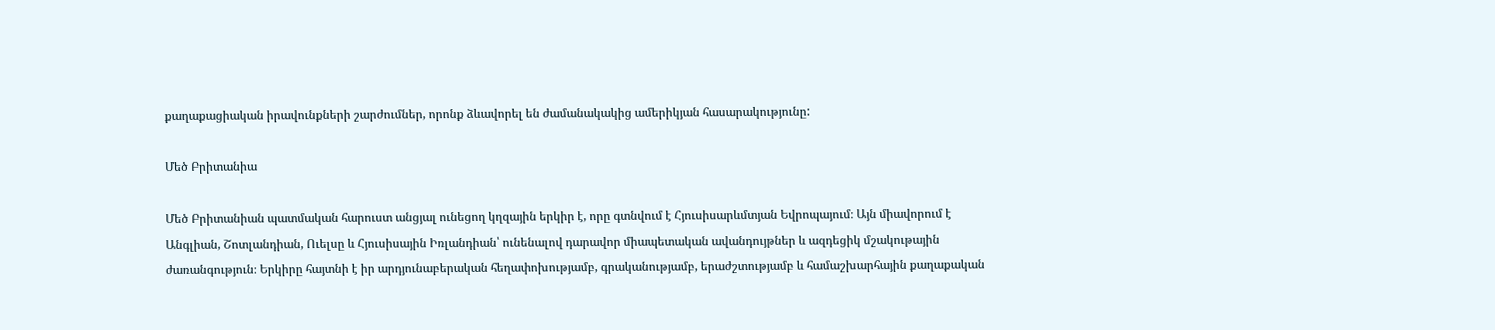քաղաքացիական իրավունքների շարժումներ, որոնք ձևավորել են ժամանակակից ամերիկյան հասարակությունը:

Մեծ Բրիտանիա

Մեծ Բրիտանիան պատմական հարուստ անցյալ ունեցող կղզային երկիր է, որը գտնվում է Հյուսիսարևմտյան Եվրոպայում։ Այն միավորում է Անգլիան, Շոտլանդիան, Ուելսը և Հյուսիսային Իռլանդիան՝ ունենալով դարավոր միապետական ավանդույթներ և ազդեցիկ մշակութային ժառանգություն։ Երկիրը հայտնի է իր արդյունաբերական հեղափոխությամբ, գրականությամբ, երաժշտությամբ և համաշխարհային քաղաքական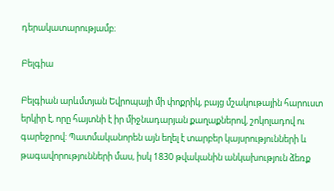դերակատարությամբ։

Բելգիա

Բելգիան արևմտյան Եվրոպայի մի փոքրիկ, բայց մշակութային հարուստ երկիր է, որը հայտնի է իր միջնադարյան քաղաքներով, շոկոլադով ու գարեջրով: Պատմականորեն այն եղել է տարբեր կայսրությունների և թագավորությունների մաս, իսկ 1830 թվականին անկախություն ձեռք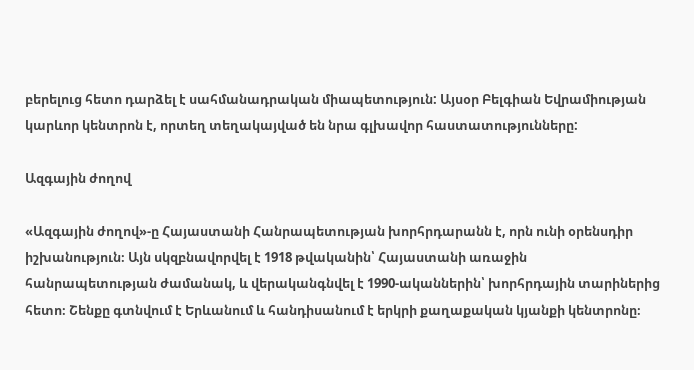բերելուց հետո դարձել է սահմանադրական միապետություն: Այսօր Բելգիան Եվրամիության կարևոր կենտրոն է, որտեղ տեղակայված են նրա գլխավոր հաստատությունները:

Ազգային ժողով

«Ազգային ժողով»-ը Հայաստանի Հանրապետության խորհրդարանն է, որն ունի օրենսդիր իշխանություն։ Այն սկզբնավորվել է 1918 թվականին՝ Հայաստանի առաջին հանրապետության ժամանակ, և վերականգնվել է 1990-ականներին՝ խորհրդային տարիներից հետո։ Շենքը գտնվում է Երևանում և հանդիսանում է երկրի քաղաքական կյանքի կենտրոնը։